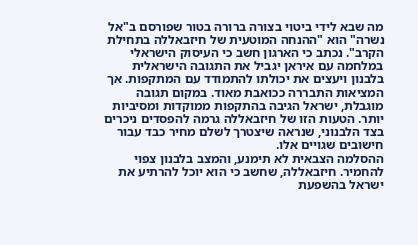מה שבא לידי ביטוי בצורה ברורה בטור שפורסם ב"אל נשרה" הוא "ההנחה המוטעית של חיזבאללה בתחילת הקרב". נכתב כי הארגון חשב כי העיסוק הישראלי במלחמה עם איראן יגביל את התגובה הישראלית בלבנון ויעצים את יכולתו להתמודד עם המתקפות. אך המציאות התבררה ככואבת מאוד. במקום תגובה מוגבלת, ישראל הגיבה בהתקפות ממוקדות ומסיביות יותר. הטעות הזו של חיזבאללה גרמה להפסדים ניכרים בצד הלבנוני, שנראה שיצטרך לשלם מחיר כבד עבור חישובים שגויים אלו.
ההסלמה הצבאית לא תימנע, והמצב בלבנון צפוי להחמיר. חיזבאללה, שחשב כי הוא יוכל להרתיע את ישראל בהשפעת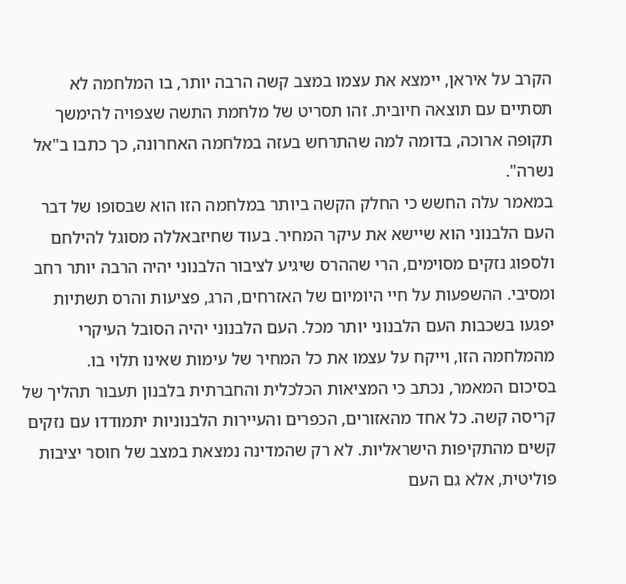הקרב על איראן, יימצא את עצמו במצב קשה הרבה יותר, בו המלחמה לא תסתיים עם תוצאה חיובית. זהו תסריט של מלחמת התשה שצפויה להימשך תקופה ארוכה, בדומה למה שהתרחש בעזה במלחמה האחרונה, כך כתבו ב"אל נשרה".
במאמר עלה החשש כי החלק הקשה ביותר במלחמה הזו הוא שבסופו של דבר העם הלבנוני הוא שיישא את עיקר המחיר. בעוד שחיזבאללה מסוגל להילחם ולספוג נזקים מסוימים, הרי שההרס שיגיע לציבור הלבנוני יהיה הרבה יותר רחב ומסיבי. ההשפעות על חיי היומיום של האזרחים, הרג, פציעות והרס תשתיות יפגעו בשכבות העם הלבנוני יותר מכל. העם הלבנוני יהיה הסובל העיקרי מהמלחמה הזו, וייקח על עצמו את כל המחיר של עימות שאינו תלוי בו.
בסיכום המאמר, נכתב כי המציאות הכלכלית והחברתית בלבנון תעבור תהליך של קריסה קשה. כל אחד מהאזורים, הכפרים והעיירות הלבנוניות יתמודדו עם נזקים קשים מהתקיפות הישראליות. לא רק שהמדינה נמצאת במצב של חוסר יציבות פוליטית, אלא גם העם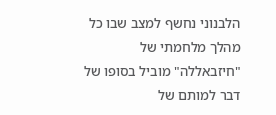הלבנוני נחשף למצב שבו כל מהלך מלחמתי של "חיזבאללה" מוביל בסופו של דבר למותם של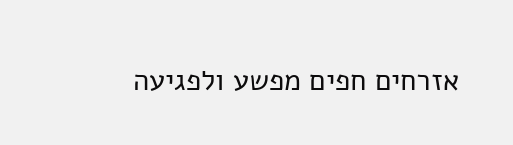אזרחים חפים מפשע ולפגיעה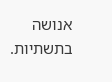אנושה בתשתיות.